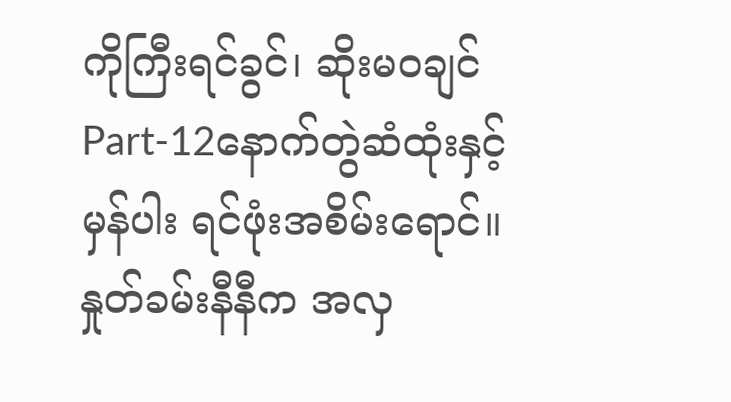ကိုကြီးရင်ခွင်၊ ဆိုးမဝချင်
Part-12နောက်တွဲဆံထုံးနှင့် မှန်ပါး ရင်ဖုံးအစိမ်းရောင်။
နှုတ်ခမ်းနီနီက အလှ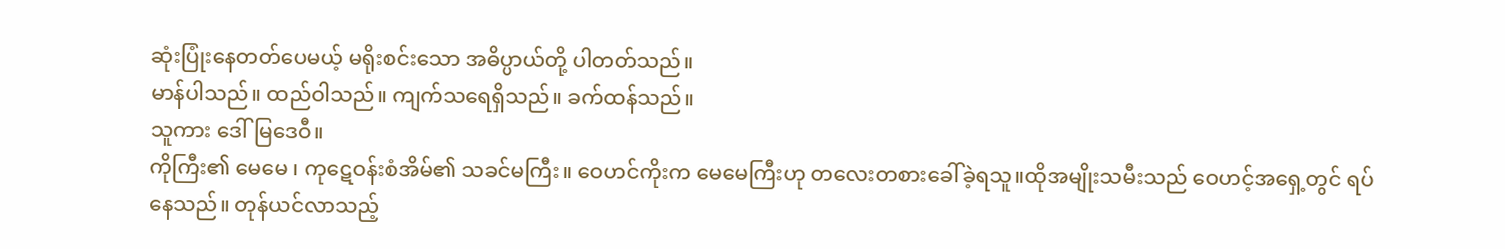ဆုံးပြုံးနေတတ်ပေမယ့် မရိုးစင်းသော အဓိပ္ပာယ်တို့ ပါတတ်သည်။
မာန်ပါသည်။ ထည်ဝါသည်။ ကျက်သရေရှိသည်။ ခက်ထန်သည်။
သူကား ဒေါ်မြဒေဝီ။
ကိုကြီး၏ မေမေ ၊ ကုဋေဝန်းစံအိမ်၏ သခင်မကြီး။ ဝေဟင်ကိုးက မေမေကြီးဟု တလေးတစားခေါ်ခဲ့ရသူ။ထိုအမျိုးသမီးသည် ဝေဟင့်အရှေ့တွင် ရပ်နေသည်။ တုန်ယင်လာသည့်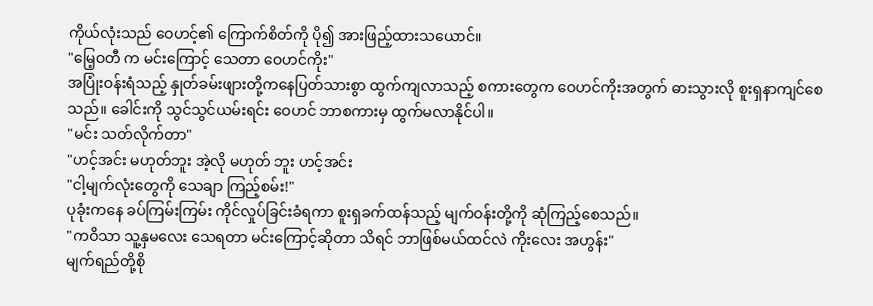ကိုယ်လုံးသည် ဝေဟင့်၏ ကြောက်စိတ်ကို ပို၍ အားဖြည့်ထားသယောင်။
"မြေ့ဝတီ က မင်းကြောင့် သေတာ ဝေဟင်ကိုး"
အပြုံးဝန်းရံသည့် နှုတ်ခမ်းဖျားတို့ကနေပြတ်သားစွာ ထွက်ကျလာသည့် စကားတွေက ဝေဟင်ကိုးအတွက် ဓားသွားလို စူးရှနာကျင်စေသည်။ ခေါင်းကို သွင်သွင်ယမ်းရင်း ဝေဟင် ဘာစကားမှ ထွက်မလာနိုင်ပါ။
"မင်း သတ်လိုက်တာ"
"ဟင့်အင်း မဟုတ်ဘူး အဲ့လို မဟုတ် ဘူး ဟင့်အင်း
"ငါ့မျက်လုံးတွေကို သေချာ ကြည့်စမ်း!"
ပုခုံးကနေ ခပ်ကြမ်းကြမ်း ကိုင်လှုပ်ခြင်းခံရကာ စူးရှခက်ထန်သည့် မျက်ဝန်းတို့ကို ဆုံကြည့်စေသည်။
"ကဝိသာ သူ့နှမလေး သေရတာ မင်းကြောင့်ဆိုတာ သိရင် ဘာဖြစ်မယ်ထင်လဲ ကိုးလေး အဟွန်း"
မျက်ရည်တို့စို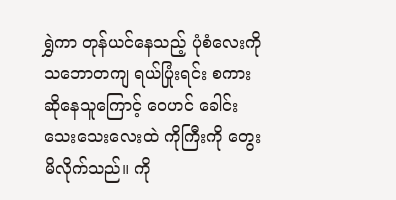ရွှဲကာ တုန်ယင်နေသည့် ပုံစံလေးကို သဘောတကျ ရယ်ပြုံးရင်း စကားဆိုနေသူကြောင့် ဝေဟင် ခေါင်းသေးသေးလေးထဲ ကိုကြီးကို တွေးမိလိုက်သည်။ ကို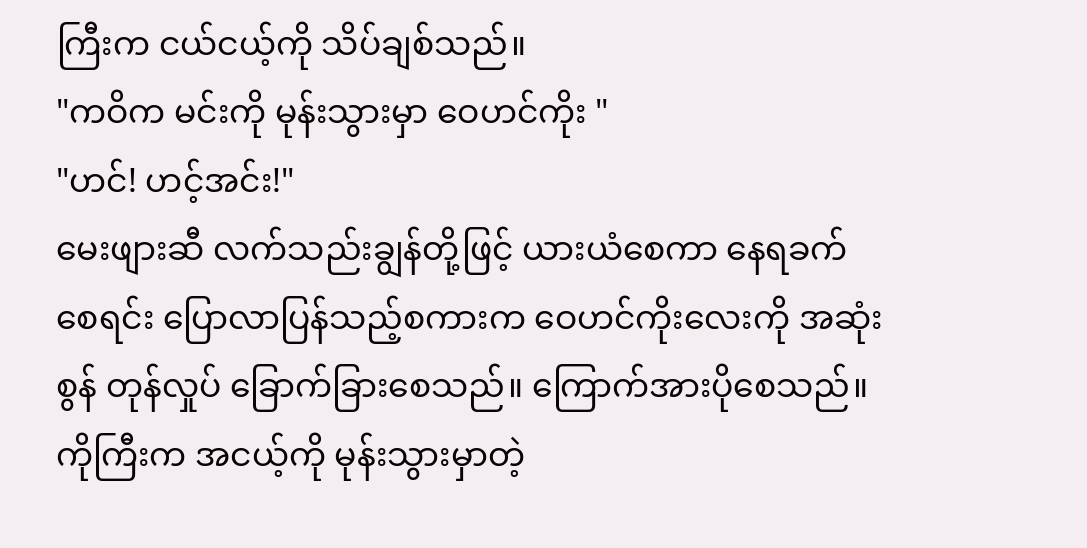ကြီးက ငယ်ငယ့်ကို သိပ်ချစ်သည်။
"ကဝိက မင်းကို မုန်းသွားမှာ ဝေဟင်ကိုး "
"ဟင်! ဟင့်အင်း!"
မေးဖျားဆီ လက်သည်းချွန်တို့ဖြင့် ယားယံစေကာ နေရခက်စေရင်း ပြောလာပြန်သည့်စကားက ဝေဟင်ကိုးလေးကို အဆုံးစွန် တုန်လှုပ် ခြောက်ခြားစေသည်။ ကြောက်အားပိုစေသည်။
ကိုကြီးက အငယ့်ကို မုန်းသွားမှာတဲ့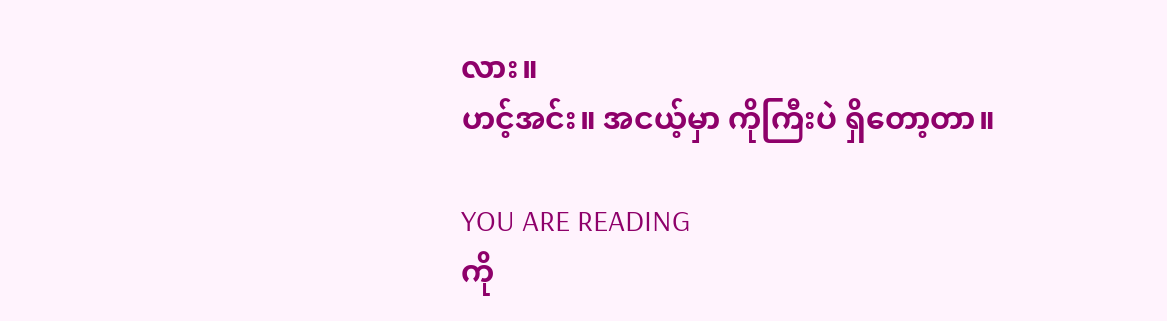လား။
ဟင့်အင်း။ အငယ့်မှာ ကိုကြီးပဲ ရှိတော့တာ။

YOU ARE READING
ကို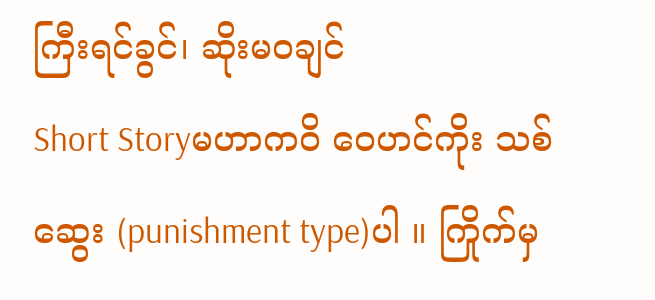ကြီးရင်ခွင်၊ ဆိုးမဝချင်
Short Storyမဟာကဝိ ဝေဟင်ကိုး သစ်ဆွေး (punishment type)ပါ ။ ကြိုက်မှ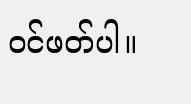ဝင်ဖတ်ပါ။